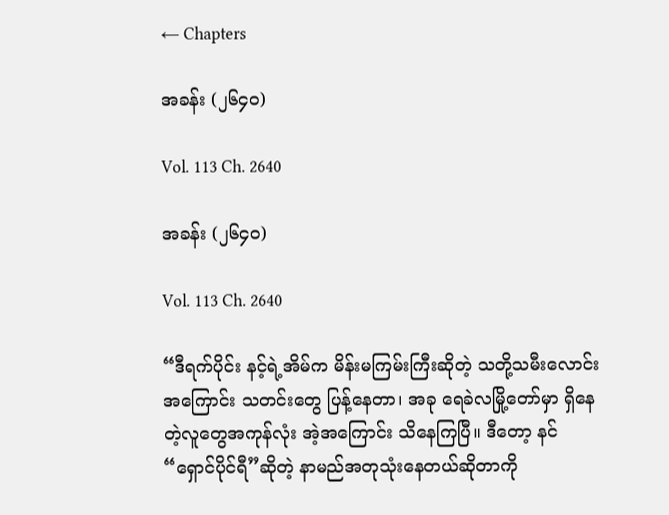← Chapters

အခန်း (၂၆၄၀)

Vol. 113 Ch. 2640

အခန်း (၂၆၄၀)

Vol. 113 Ch. 2640

“ဒီရက်ပိုင်း နင့်ရဲ့အိမ်က မိန်းမကြမ်းကြီးဆိုတဲ့ သတို့သမီးလောင်းအကြောင်း သတင်းတွေ ပြန့်နေတာ၊ အခု ရေခဲလမြို့တော်မှာ ရှိနေတဲ့လူတွေအကုန်လုံး အဲ့အကြောင်း သိနေကြပြီ။ ဒီတော့ နင် “ရှောင်ပိုင်ရီ”ဆိုတဲ့ နာမည်အတုသုံးနေတယ်ဆိုတာကို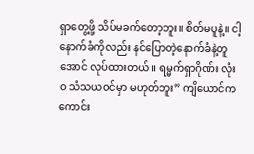ရှာတွေ့ဖို့ သိပ်မခက်တော့ဘူး။ စိတ်မပူနဲ့။ ငါ့နောက်ခံကိုလည်း နင်ပြောတဲ့နောက်ခံနဲ့တူအောင် လုပ်ထားတယ်။ ရမ္မက်ရှာဂိုဏ်း လုံးဝ သံသယဝင်မှာ မဟုတ်ဘူး” ကျိယောင်က ကောင်း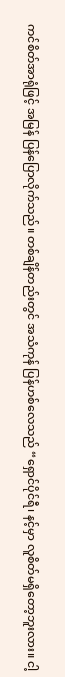ကင်စိတ်အာရုံဖြင့် အမြန် ပြန်ပြောလိုက်သည်။ တစ်ချိန်တည်းတွင် အသံကုန် ပြန်ဟစ်လေသည် “ရှောင်ပိုင်ရီ၊ နင့်မှာ လူစိတ်မရှိတော့ဘူးလား။ ငါ့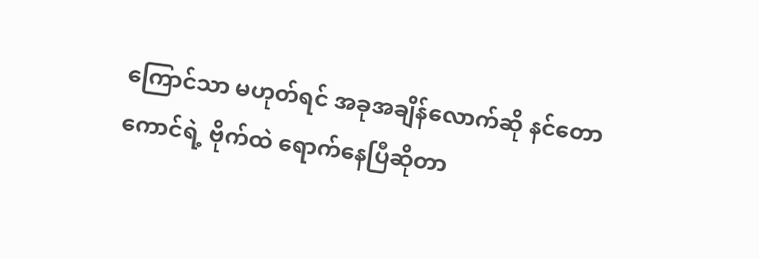ကြောင်သာ မဟုတ်ရင် အခုအချိန်လောက်ဆို နင်တောကောင်ရဲ့ ဗိုက်ထဲ ရောက်နေပြီဆိုတာ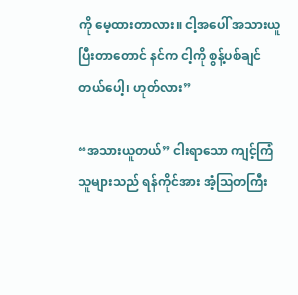ကို မေ့ထားတာလား။ ငါ့အပေါ် အသားယူပြီးတာတောင် နင်က ငါ့ကို စွန့်ပစ်ချင်တယ်ပေါ့၊ ဟုတ်လား”

“အသားယူတယ်” ငါးရာသော ကျင့်ကြံသူများသည် ရန်ကိုင်အား အံ့ဩတကြီး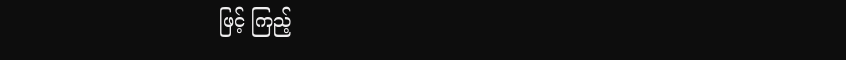ဖြင့် ကြည့်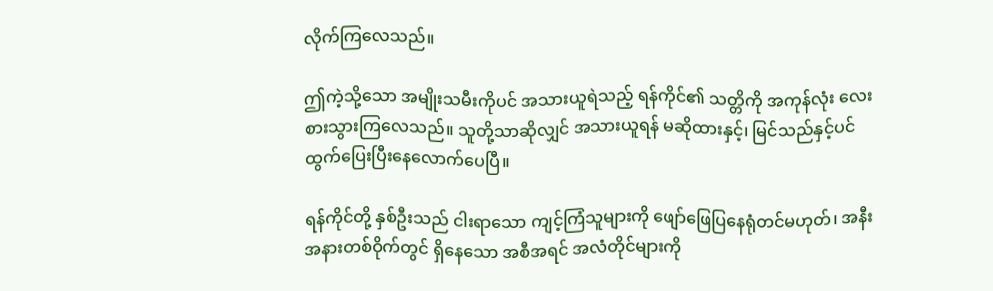လိုက်ကြလေသည်။

ဤကဲ့သို့သော အမျိုးသမီးကိုပင် အသားယူရဲသည့် ရန်ကိုင်၏ သတ္တိကို အကုန်လုံး လေးစားသွားကြလေသည်။ သူတို့သာဆိုလျှင် အသားယူရန် မဆိုထားနှင့်၊ မြင်သည်နှင့်ပင် ထွက်ပြေးပြီးနေလောက်ပေပြီ။

ရန်ကိုင်တို့ နှစ်ဦးသည် ငါးရာသော ကျင့်ကြံသူများကို ဖျော်ဖြေပြနေရုံတင်မဟုတ်၊ အနီးအနားတစ်ဝိုက်တွင် ရှိနေသော အစီအရင် အလံတိုင်များကို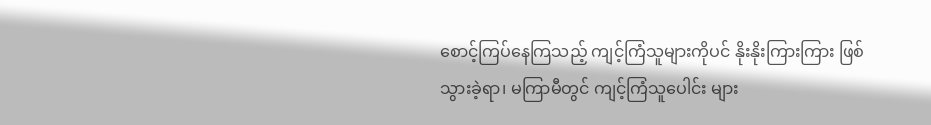စောင့်ကြပ်နေကြသည့် ကျင့်ကြံသူများကိုပင် နိုးနိုးကြားကြား ဖြစ်သွားခဲ့ရာ၊ မကြာမီတွင် ကျင့်ကြံသူပေါင်း များ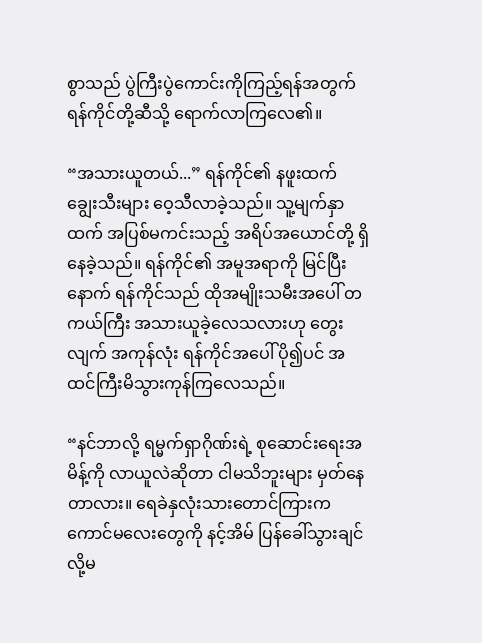စွာသည် ပွဲကြီးပွဲကောင်းကိုကြည့်ရန်အတွက် ရန်ကိုင်တို့ဆီသို့ ရောက်လာကြလေ၏။

“အသားယူတယ်...” ရန်ကိုင်၏ နဖူးထက် ချွေးသီးများ ဝေ့သီလာခဲ့သည်။ သူ့မျက်နှာထက် အပြစ်မကင်းသည့် အရိပ်အယောင်တို့ ရှိနေခဲ့သည်။ ရန်ကိုင်၏ အမူအရာကို မြင်ပြီးနောက် ရန်ကိုင်သည် ထိုအမျိုးသမီးအပေါ် တကယ်ကြီး အသားယူခဲ့လေသလားဟု တွေးလျက် အကုန်လုံး ရန်ကိုင်အပေါ် ပို၍ပင် အထင်ကြီးမိသွားကုန်ကြလေသည်။

“နင်ဘာလို့ ရမ္မက်ရှာဂိုဏ်းရဲ့ စုဆောင်းရေးအမိန့်ကို လာယူလဲဆိုတာ ငါမသိဘူးများ မှတ်နေတာလား။ ရေခဲနှလုံးသားတောင်ကြားက ကောင်မလေးတွေကို နင့်အိမ် ပြန်ခေါ်သွားချင်လို့မ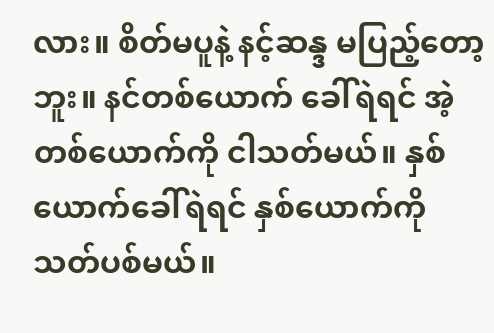လား။ စိတ်မပူနဲ့ နင့်ဆန္ဒ မပြည့်တော့ဘူး။ နင်တစ်ယောက် ခေါ်ရဲရင် အဲ့တစ်ယောက်ကို ငါသတ်မယ်။ နှစ်ယောက်ခေါ်ရဲရင် နှစ်ယောက်ကို သတ်ပစ်မယ်။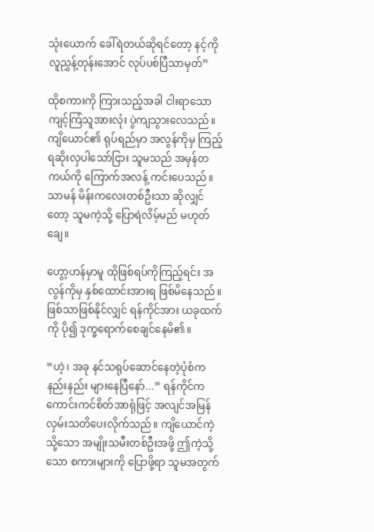သုံးယောက် ခေါ်ရဲတယ်ဆိုရင်တော့ နင့်ကို လူညွှန့်တုန်းအောင် လုပ်ပစ်ပြီသာမှတ်”

ထိုစကားကို ကြားသည့်အခါ ငါးရာသော ကျင့်ကြံသူအားလုံး ပွဲကျသွားလေသည်။ ကျိယောင်၏ ရုပ်ရည်မှာ အလွန်ကိုမှ ကြည့်ရဆိုးလှပါသော်ငြား သူမသည် အမှန်တကယ်ကို ကြောက်အလန့် ကင်းပေသည်။ သာမန် မိန်းကလေးတစ်ဦးသာ ဆိုလျှင်တော့ သူမကဲ့သို့ ပြောရဲလိမ့်မည် မဟုတ်ချေ။

ဟွော့ဟန်မှာမူ ထိုဖြစ်ရပ်ကိုကြည့်ရင်း အလွန်ကိုမှ နှစ်ထောင်းအားရ ဖြစ်မိနေသည်။ ဖြစ်သာဖြစ်နိုင်လျှင် ရန်ကိုင်အား ယခုထက်ကို ပို၍ ဒုက္ခရောက်စေချင်နေမိ၏။

“ဟဲ့၊ အခု နင်သရုပ်ဆောင်နေတဲ့ပုံစံက နည်းနည်း များနေပြီနော်...” ရန်ကိုင်က ကောင်းကင်စိတ်အာရုံဖြင့် အလျင်အမြန် လှမ်းသတိပေးလိုက်သည်။ ကျိယောင်ကဲ့သို့သော အမျိုးသမီးတစ်ဦးအဖို့ ဤကဲ့သို့သော စကားများကို ပြောဖို့ရာ သူမအတွက်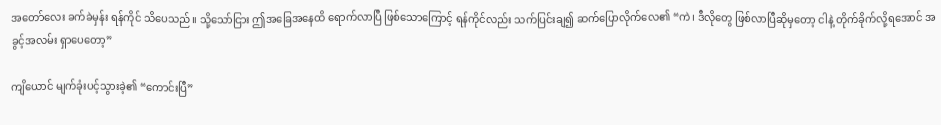အတော်လေး ခက်ခဲမှန်း ရန်ကိုင် သိပေသည်။ သို့သော်ငြား ဤအခြေအနေထိ ရောက်လာပြီ ဖြစ်သောကြောင့် ရန်ကိုင်လည်း သက်ပြင်းချ၍ ဆက်ပြောလိုက်လေ၏ “ကဲ၊ ဒီလိုတွေ ဖြစ်လာပြီဆိုမှတော့ ငါနဲ့ တိုက်ခိုက်လို့ရအောင် အခွင့်အလမ်း ရှာပေတော့”

ကျိယောင် မျက်ခုံးပင့်သွားခဲ့၏ “ကောင်းပြီ”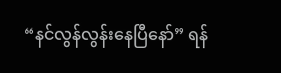“နင်လွန်လွန်းနေပြီနော်” ရန်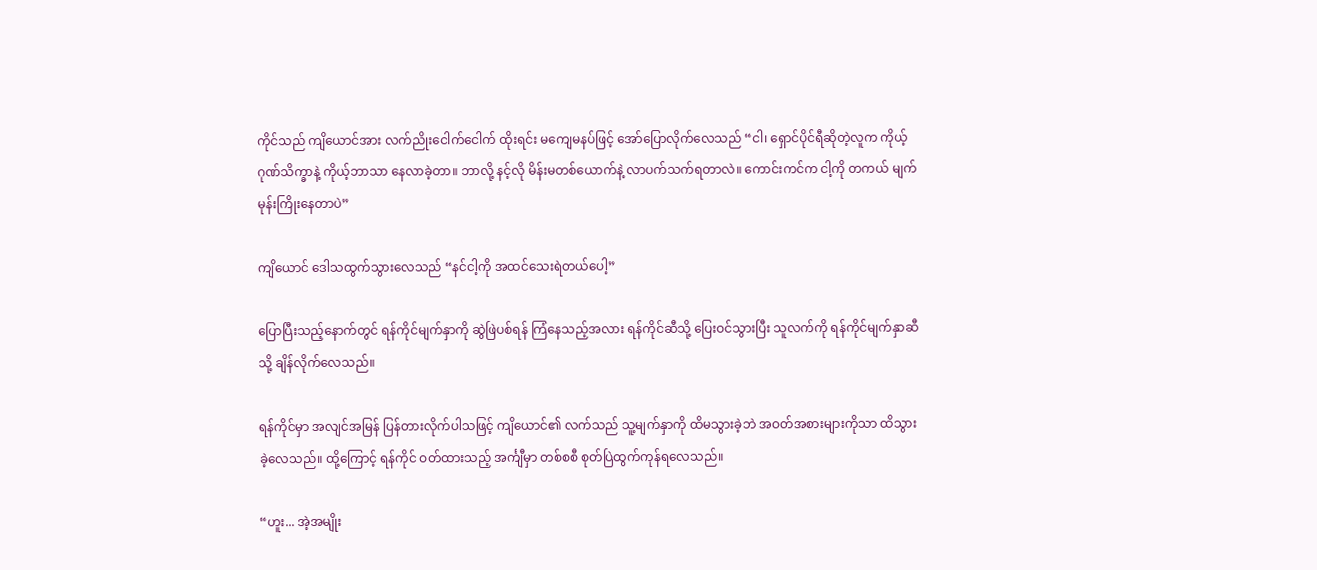ကိုင်သည် ကျိယောင်အား လက်ညိုးငေါက်ငေါက် ထိုးရင်း မကျေမနပ်ဖြင့် အော်ပြောလိုက်လေသည် “ငါ၊ ရှောင်ပိုင်ရီဆိုတဲ့လူက ကိုယ့်ဂုဏ်သိက္ခာနဲ့ ကိုယ့်ဘာသာ နေလာခဲ့တာ။ ဘာလို့ နင့်လို မိန်းမတစ်ယောက်နဲ့ လာပက်သက်ရတာလဲ။ ကောင်းကင်က ငါ့ကို တကယ် မျက်မုန်းကြိုးနေတာပဲ”

ကျိယောင် ဒေါသထွက်သွားလေသည် “နင်ငါ့ကို အထင်သေးရဲတယ်ပေါ့”

ပြောပြီးသည့်နောက်တွင် ရန်ကိုင်မျက်နှာကို ဆွဲဖြဲပစ်ရန် ကြံနေသည့်အလား ရန်ကိုင်ဆီသို့ ပြေးဝင်သွားပြီး သူလက်ကို ရန်ကိုင်မျက်နှာဆီသို့ ချိန်လိုက်လေသည်။

ရန်ကိုင်မှာ အလျင်အမြန် ပြန်တားလိုက်ပါသဖြင့် ကျိယောင်၏ လက်သည် သူ့မျက်နှာကို ထိမသွားခဲ့ဘဲ အဝတ်အစားများကိုသာ ထိသွားခဲ့လေသည်။ ထို့ကြောင့် ရန်ကိုင် ဝတ်ထားသည့် အင်္ကျီမှာ တစ်စစီ စုတ်ပြဲထွက်ကုန်ရလေသည်။

“ဟူး... အဲ့အမျိုး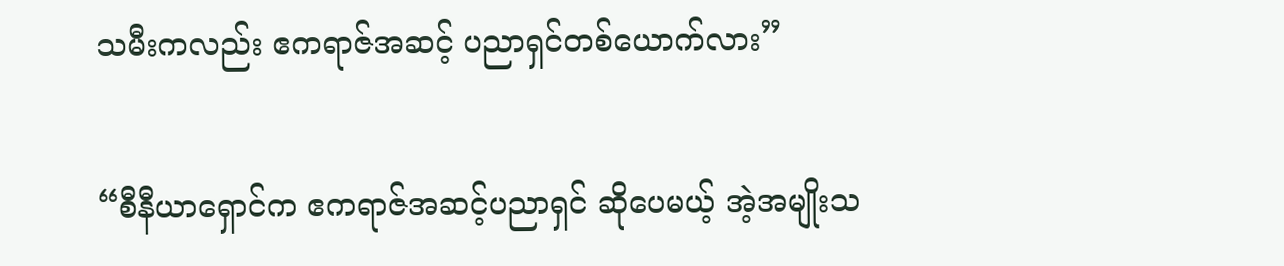သမီးကလည်း ဧကရာဇ်အဆင့် ပညာရှင်တစ်ယောက်လား”

“စီနီယာရှောင်က ဧကရာဇ်အဆင့်ပညာရှင် ဆိုပေမယ့် အဲ့အမျိုးသ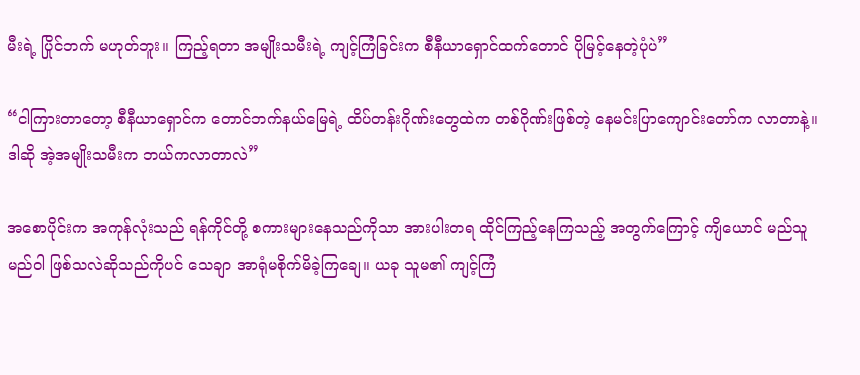မီးရဲ့ ပြိုင်ဘက် မဟုတ်ဘူး။ ကြည့်ရတာ အမျိုးသမီးရဲ့ ကျင့်ကြံခြင်းက စီနီယာရှောင်ထက်တောင် ပိုမြင့်နေတဲ့ပုံပဲ”

“ငါကြားတာတော့ စီနီယာရှောင်က တောင်ဘက်နယ်မြေရဲ့ ထိပ်တန်းဂိုဏ်းတွေထဲက တစ်ဂိုဏ်းဖြစ်တဲ့ နေမင်းပြာကျောင်းတော်က လာတာနဲ့။ ဒါဆို အဲ့အမျိုးသမီးက ဘယ်ကလာတာလဲ”

အစောပိုင်းက အကုန်လုံးသည် ရန်ကိုင်တို့ စကားများနေသည်ကိုသာ အားပါးတရ ထိုင်ကြည့်နေကြသည့် အတွက်ကြောင့် ကျိယောင် မည်သူမည်ဝါ ဖြစ်သလဲဆိုသည်ကိုပင် သေချာ အာရုံမစိုက်မိခဲ့ကြချေ။ ယခု သူမ၏ ကျင့်ကြံ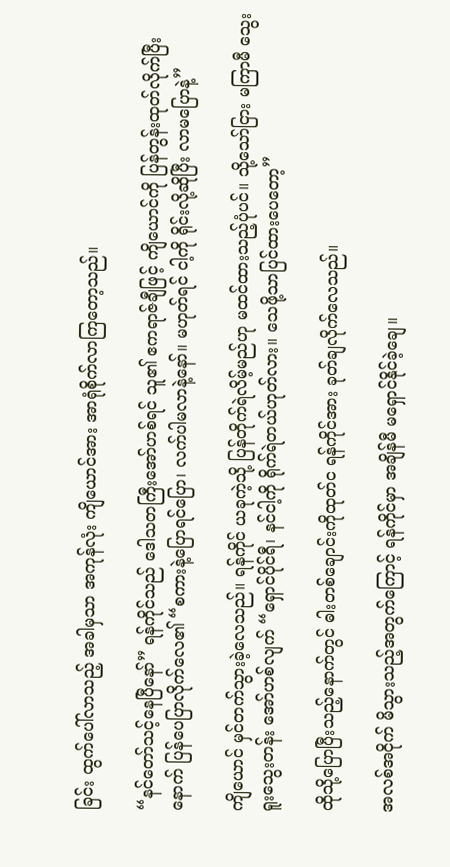ခြင်း ထွက်ပေါ်လာသည့် အခါမှသာ အကုန်လုံး ကျိယောင်အား အာရုံစိုက်လာကြတော့သည်။

“နင်တော်သင့်နေပြီနော်” ရန်ကိုင်သည် ဒေါသတကြီးအော်ဟစ်ရင် သူ၏ ဧကရာဇ်ချီဖြင့် ကျိယောင်ကို ပြန်တွန်းထုတ်လိုက်ပြီးနောက် ပြန်ပေပြာလိုက်လေ၏ “စကားနဲ့ပြောရင်ပြော၊ လက်ပါမလာနဲ့နော်။ မဟုတ်ရင် ငါ့ကို ရိုင်းလို့ဆိုပြီး လာမပြောနဲ့”

ကျိယောင် မှင်တက်သွားခဲ့လေသည်။ ရန်ကိုင် ယခုကဲ့သို့ ပြန်တိုက်ရဲလိမ့်မည်ဟု မထင်ထားသည့်ပုံပင်။ သို့သော်ငြား မကြာမီ သွေးရူးသွေးတန်း အော်ဟစ်လျက် “ရှောင်ပိုင်ရီ၊ နင်ငါ့ကို ရိုက်ရဲတယ်ဟုတ်လား။ သေဖို့သာပြင်ထားပေတော့”

ထိုသို့ပြောပြီးသည့်နောက်တွင် ဓါးတစ်ချောင်းကိုထုတ်င ရန်ကိုင်အား ခုတ်ချလိုက်လေသည်။

အလစ်အငိုက် မိသွားသည့်အတွက်ကြောင့် ရန်ကိုင်မှာ အချိန်မီ မရှောင်နိုင်ခဲ့ချေ။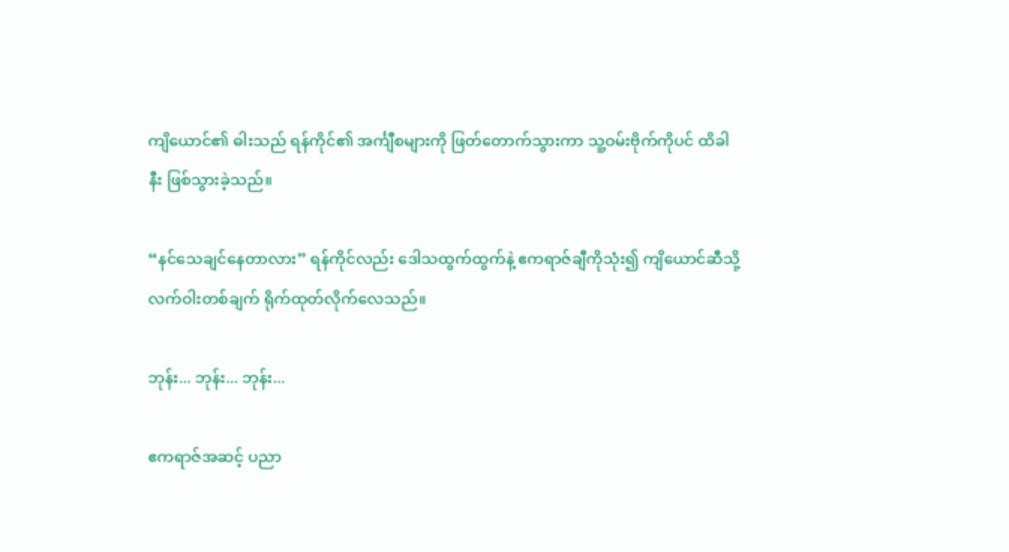ကျိယောင်၏ ဓါးသည် ရန်ကိုင်၏ အင်္ကျီစများကို ဖြတ်တောက်သွားကာ သူ့ဝမ်းဗိုက်ကိုပင် ထိခါနီး ဖြစ်သွားခဲ့သည်။

“နင်သေချင်နေတာလား” ရန်ကိုင်လည်း ဒေါသထွက်ထွက်နဲ့ ဧကရာဇ်ချီကိုသုံး၍ ကျိယောင်ဆီသို့ လက်ဝါးတစ်ချက် ရိုက်ထုတ်လိုက်လေသည်။

ဘုန်း... ဘုန်း... ဘုန်း...

ဧကရာဇ်အဆင့် ပညာ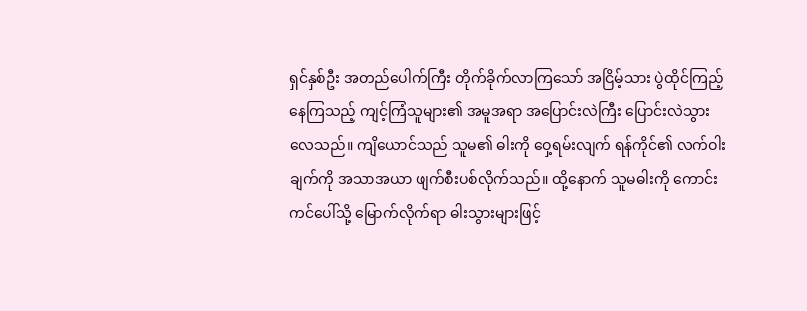ရှင်နှစ်ဦး အတည်ပေါက်ကြီး တိုက်ခိုက်လာကြသော် အငြိမ့်သား ပွဲထိုင်ကြည့်နေကြသည့် ကျင့်ကြံသူများ၏ အမူအရာ အပြောင်းလဲကြီး ပြောင်းလဲသွားလေသည်။ ကျိယောင်သည် သူမ၏ ဓါးကို ဝှေ့ရမ်းလျက် ရန်ကိုင်၏ လက်ဝါးချက်ကို အသာအယာ ဖျက်စီးပစ်လိုက်သည်။ ထို့နောက် သူမဓါးကို ကောင်းကင်ပေါ်သို့ မြောက်လိုက်ရာ ဓါးသွားများဖြင့်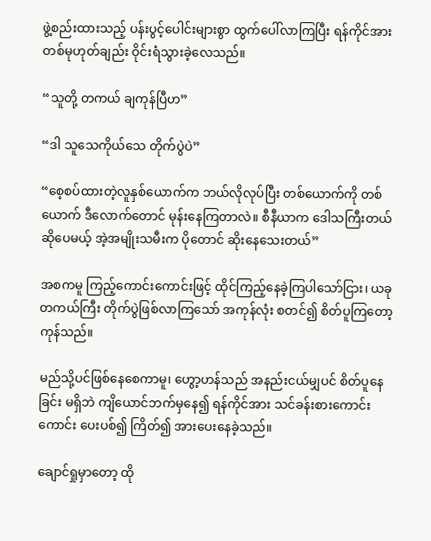ဖွဲ့စည်းထားသည့် ပန်းပွင့်ပေါင်းများစွာ ထွက်ပေါ်လာကြပြီး ရန်ကိုင်အား တစ်မုဟုတ်ချည်း ဝိုင်းရံသွားခဲ့လေသည်။

“သူတို့ တကယ် ချကုန်ပြီဟ”

“ဒါ သူသေကိုယ်သေ တိုက်ပွဲပဲ”

“စေ့စပ်ထားတဲ့လူနှစ်ယောက်က ဘယ်လိုလုပ်ပြီး တစ်ယောက်ကို တစ်ယောက် ဒီလောက်တောင် မုန်းနေကြတာလဲ။ စီနီယာက ဒေါသကြီးတယ်ဆိုပေမယ့် အဲ့အမျိုးသမီးက ပိုတောင် ဆိုးနေသေးတယ်”

အစကမူ ကြည့်ကောင်းကောင်းဖြင့် ထိုင်ကြည့်နေခဲ့ကြပါသော်ငြား၊ ယခု တကယ်ကြီး တိုက်ပွဲဖြစ်လာကြသော် အကုန်လုံး စတင်၍ စိတ်ပူကြတော့ကုန်သည်။

မည်သို့ပင်ဖြစ်နေစေကာမူ၊ ဟွော့ဟန်သည် အနည်းငယ်မျှပင် စိတ်ပူနေခြင်း မရှိဘဲ ကျိယောင်ဘက်မှနေ၍ ရန်ကိုင်အား သင်ခန်းစားကောင်းကောင်း ပေးပစ်၍ ကြိတ်၍ အားပေးနေခဲ့သည်။

ချောင်ရှုမှာတော့ ထို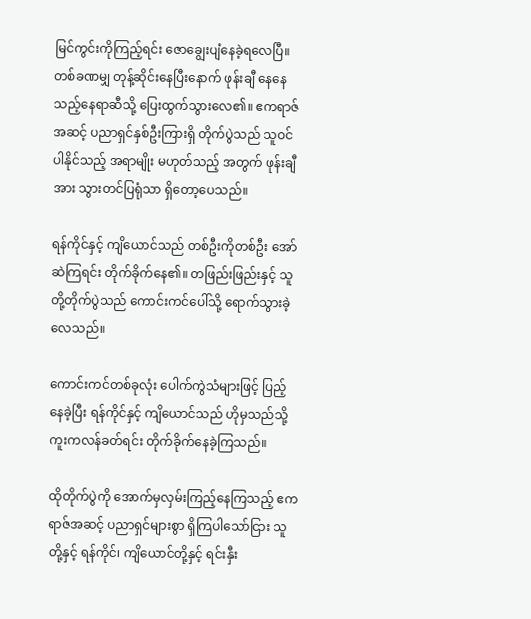မြင်ကွင်းကိုကြည့်ရင်း ဇောချွေးပျံနေခဲ့ရလေပြီ။ တစ်ခဏမျှ တုန့်ဆိုင်းနေပြီးနောက် ဖုန်းချီ နေနေသည့်နေရာဆီသို့ ပြေးထွက်သွားလေ၏။ ဧကရာဇ် အဆင့် ပညာရှင်နှစ်ဦးကြားရှိ တိုက်ပွဲသည် သူဝင်ပါနိုင်သည့် အရာမျိုး မဟုတ်သည့် အတွက် ဖုန်းချီအား သွားတင်ပြရုံသာ ရှိတော့ပေသည်။

ရန်ကိုင်နှင့် ကျိယောင်သည် တစ်ဦးကိုတစ်ဦး အော်ဆဲကြရင်း တိုက်ခိုက်နေ၏။ တဖြည်းဖြည်းနှင့် သူတို့တိုက်ပွဲသည် ကောင်းကင်ပေါ်သို့ ရောက်သွားခဲ့လေသည်။

ကောင်းကင်တစ်ခုလုံး ပေါက်ကွဲသံများဖြင့် ပြည့်နေခဲ့ပြီး ရန်ကိုင်နှင့် ကျိယောင်သည် ဟိုမှသည်သို့ ကူးကလန်ခတ်ရင်း တိုက်ခိုက်နေခဲ့ကြသည်။

ထိုတိုက်ပွဲကို အောက်မှလှမ်းကြည့်နေကြသည့် ဧကရာဇ်အဆင့် ပညာရှင်များစွာ ရှိကြပါသော်ငြား သူတို့နှင့် ရန်ကိုင်၊ ကျိယောင်တို့နှင့် ရင်းနှီး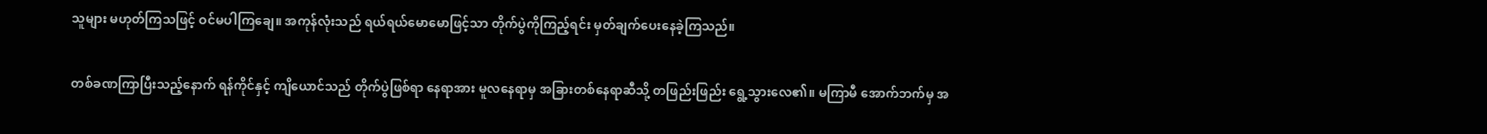သူများ မဟုတ်ကြသဖြင့် ဝင်မပါကြချေ။ အကုန်လုံးသည် ရယ်ရယ်မောမောဖြင့်သာ တိုက်ပွဲကိုကြည့်ရင်း မှတ်ချက်ပေးနေခဲ့ကြသည်။

တစ်ခဏကြာပြီးသည့်နောက် ရန်ကိုင်နှင့် ကျိယောင်သည် တိုက်ပွဲဖြစ်ရာ နေရာအား မူလနေရာမှ အခြားတစ်နေရာဆီသို့ တဖြည်းဖြည်း ရွေ့သွားလေ၏။ မကြာမီ အောက်ဘက်မှ အ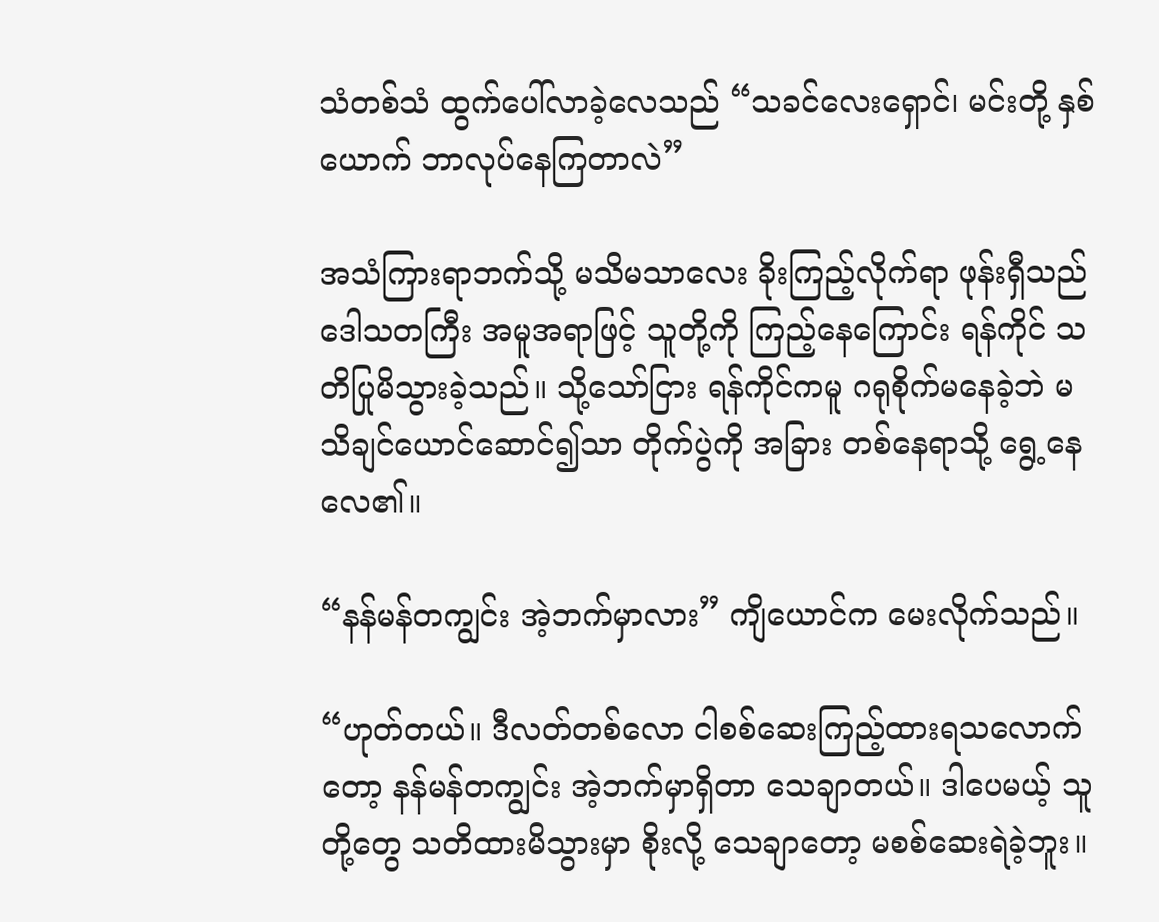သံတစ်သံ ထွက်ပေါ်လာခဲ့လေသည် “သခင်လေးရှောင်၊ မင်းတို့ နှစ်ယောက် ဘာလုပ်နေကြတာလဲ”

အသံကြားရာဘက်သို့ မသိမသာလေး ခိုးကြည့်လိုက်ရာ ဖုန်းရှီသည် ဒေါသတကြီး အမူအရာဖြင့် သူတို့ကို ကြည့်နေကြောင်း ရန်ကိုင် သတိပြုမိသွားခဲ့သည်။ သို့သော်ငြား ရန်ကိုင်ကမူ ဂရုစိုက်မနေခဲ့ဘဲ မသိချင်ယောင်ဆောင်၍သာ တိုက်ပွဲကို အခြား တစ်နေရာသို့ ရွေ့နေလေ၏။

“နန်မန်တကျွင်း အဲ့ဘက်မှာလား” ကျိယောင်က မေးလိုက်သည်။

“ဟုတ်တယ်။ ဒီလတ်တစ်လော ငါစစ်ဆေးကြည့်ထားရသလောက်တော့ နန်မန်တကျွင်း အဲ့ဘက်မှာရှိတာ သေချာတယ်။ ဒါပေမယ့် သူတို့တွေ သတိထားမိသွားမှာ စိုးလို့ သေချာတော့ မစစ်ဆေးရဲခဲ့ဘူး။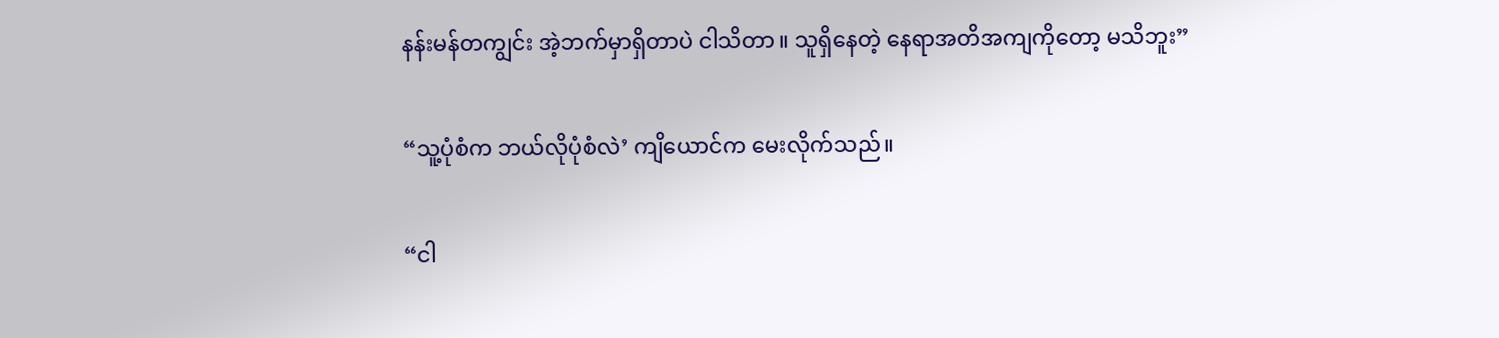နန်းမန်တကျွင်း အဲ့ဘက်မှာရှိတာပဲ ငါသိတာ။ သူရှိနေတဲ့ နေရာအတိအကျကိုတော့ မသိဘူး”

“သူ့ပုံစံက ဘယ်လိုပုံစံလဲ’ ကျိယောင်က မေးလိုက်သည်။

“ငါ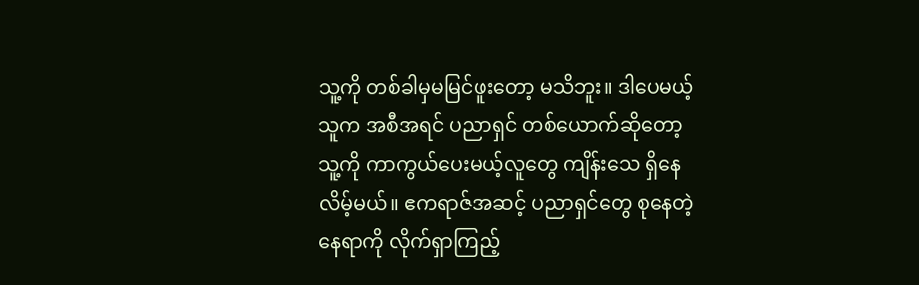သူ့ကို တစ်ခါမှမမြင်ဖူးတော့ မသိဘူး။ ဒါပေမယ့် သူက အစီအရင် ပညာရှင် တစ်ယောက်ဆိုတော့ သူ့ကို ကာကွယ်ပေးမယ့်လူတွေ ကျိန်းသေ ရှိနေလိမ့်မယ်။ ဧကရာဇ်အဆင့် ပညာရှင်တွေ စုနေတဲ့နေရာကို လိုက်ရှာကြည့်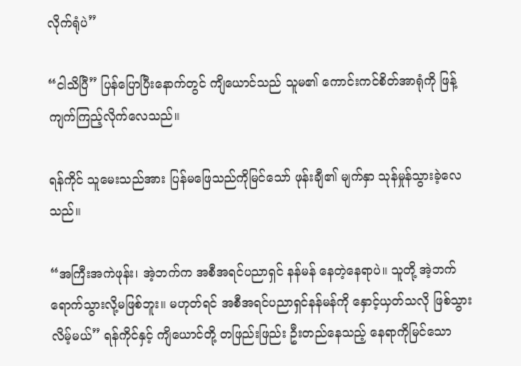လိုက်ရုံပဲ”

“ငါသိပြီ” ပြန်ပြောပြီးနောက်တွင် ကျိယောင်သည် သူမ၏ ကောင်းကင်စိတ်အာရုံကို ဖြန့်ကျက်ကြည့်လိုက်လေသည်။

ရန်ကိုင် သူမေးသည်အား ပြန်မဖြေသည်ကိုမြင်သော် ဖုန်းချီ၏ မျက်နှာ သုန်မှုန်သွားခဲ့လေသည်။

“အကြီးအကဲဖုန်း၊ အဲ့ဘက်က အစီအရင်ပညာရှင် နန်မန် နေတဲ့နေရာပဲ။ သူတို့ အဲ့ဘက် ရောက်သွားလို့မဖြစ်ဘူး။ မဟုတ်ရင် အစီအရင်ပညာရှင်နန်မန်ကို နှောင့်ယှတ်သလို ဖြစ်သွားလိမ့်မယ်” ရန်ကိုင်နှင့် ကျိယောင်တို့ တဖြည်းဖြည်း ဦးတည်နေသည့် နေရာကိုမြင်သော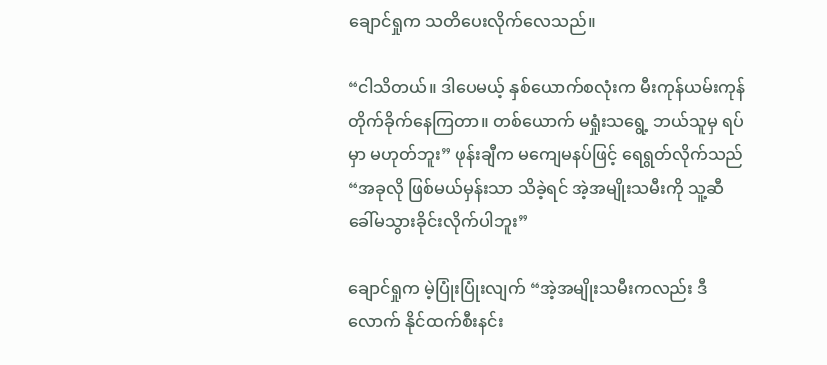ချောင်ရှုက သတိပေးလိုက်လေသည်။

“ငါသိတယ်။ ဒါပေမယ့် နှစ်ယောက်စလုံးက မီးကုန်ယမ်းကုန် တိုက်ခိုက်နေကြတာ။ တစ်ယောက် မရှုံးသရွေ့ ဘယ်သူမှ ရပ်မှာ မဟုတ်ဘူး” ဖုန်းချီက မကျေမနပ်ဖြင့် ရေရွတ်လိုက်သည် “အခုလို ဖြစ်မယ်မှန်းသာ သိခဲ့ရင် အဲ့အမျိုးသမီးကို သူ့ဆီ ခေါ်မသွားခိုင်းလိုက်ပါဘူး”

ချောင်ရှုက မဲ့ပြုံးပြုံးလျက် “အဲ့အမျိုးသမီးကလည်း ဒီလောက် နိုင်ထက်စီးနင်း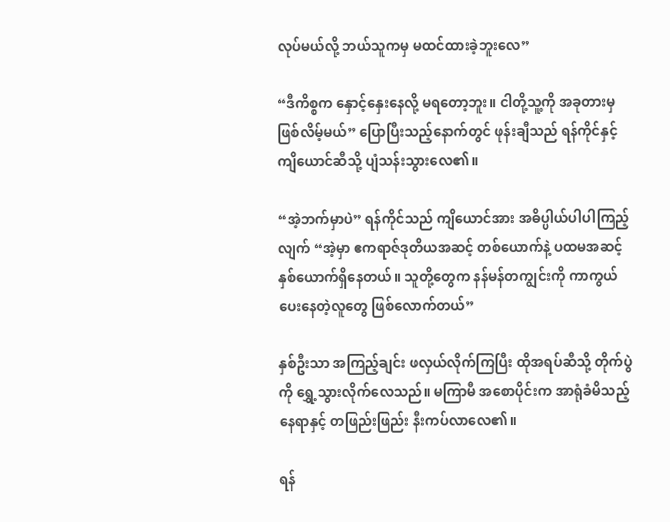လုပ်မယ်လို့ ဘယ်သူကမှ မထင်ထားခဲ့ဘူးလေ”

“ဒီကိစ္စက နှောင့်နှေးနေလို့ မရတော့ဘူး။ ငါတို့သူ့ကို အခုတားမှဖြစ်လိမ့်မယ်” ပြောပြီးသည့်နောက်တွင် ဖုန်းချီသည် ရန်ကိုင်နှင့်ကျိယောင်ဆီသို့ ပျံသန်းသွားလေ၏။

“အဲ့ဘက်မှာပဲ” ရန်ကိုင်သည် ကျိယောင်အား အဓိပ္ပါယ်ပါပါကြည့်လျက် “အဲ့မှာ ဧကရာဇ်ဒုတိယအဆင့် တစ်ယောက်နဲ့ ပထမအဆင့် နှစ်ယောက်ရှိနေတယ်။ သူတို့တွေက နန်မန်တကျွင်းကို ကာကွယ်ပေးနေတဲ့လူတွေ ဖြစ်လောက်တယ်”

နှစ်ဦးသာ အကြည့်ချင်း ဖလှယ်လိုက်ကြပြီး ထိုအရပ်ဆီသို့ တိုက်ပွဲကို ရွှေ့သွားလိုက်လေသည်။ မကြာမီ အစောပိုင်းက အာရုံခံမိသည့်နေရာနှင့် တဖြည်းဖြည်း နီးကပ်လာလေ၏။

ရန်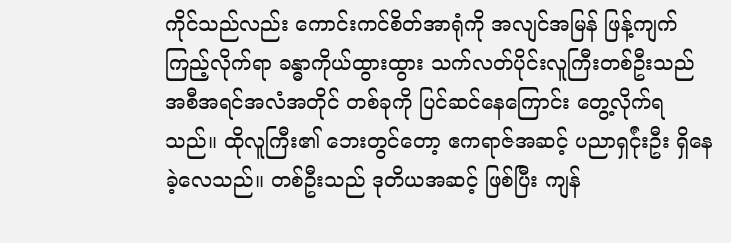ကိုင်သည်လည်း ကောင်းကင်စိတ်အာရုံကို အလျင်အမြန် ဖြန့်ကျက်ကြည့်လိုက်ရာ ခန္ဓာကိုယ်ထွားထွား သက်လတ်ပိုင်းလူကြီးတစ်ဦးသည် အစီအရင်အလံအတိုင် တစ်ခုကို ပြင်ဆင်နေကြောင်း တွေ့လိုက်ရသည်။ ထိုလူကြီး၏ ဘေးတွင်တော့ ဧကရာဇ်အဆင့် ပညာရှင်ုံးဦး ရှိနေခဲ့လေသည်။ တစ်ဦးသည် ဒုတိယအဆင့် ဖြစ်ပြီး ကျန်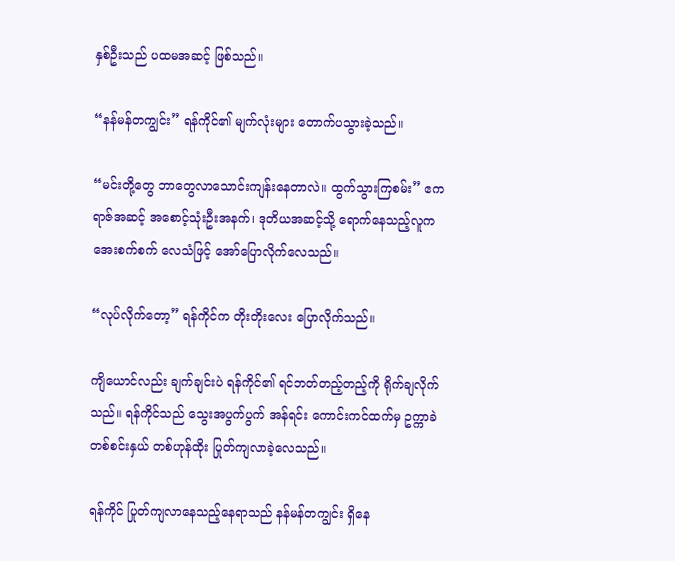နှစ်ဦးသည် ပထမအဆင့် ဖြစ်သည်။

“နန်မန်တကျွင်း” ရန်ကိုင်၏ မျက်လုံးများ တောက်ပသွားခဲ့သည်။

“မင်းတို့တွေ ဘာတွေလာသောင်းကျန်းနေတာလဲ။ ထွက်သွားကြစမ်း” ဧကရာဇ်အဆင့် အစောင့်သုံးဦးအနက်၊ ဒုတိယအဆင့်သို့ ရောက်နေသည့်လူက အေးစက်စက် လေသံဖြင့် အော်ပြောလိုက်လေသည်။

“လုပ်လိုက်တော့” ရန်ကိုင်က တိုးတိုးလေး ပြောလိုက်သည်။

ကျိယောင်လည်း ချက်ချင်းပဲ ရန်ကိုင်၏ ရင်ဘတ်တည့်တည့်ကို ရိုက်ချလိုက်သည်။ ရန်ကိုင်သည် သွေးအပွက်ပွက် အန်ရင်း ကောင်းကင်ထက်မှ ဥက္ကာခဲတစ်စင်းနှယ် တစ်ဟုန်ထိုး ပြုတ်ကျလာခဲ့လေသည်။

ရန်ကိုင် ပြုတ်ကျလာနေသည့်နေရာသည် နန်မန်တကျွင်း ရှိနေ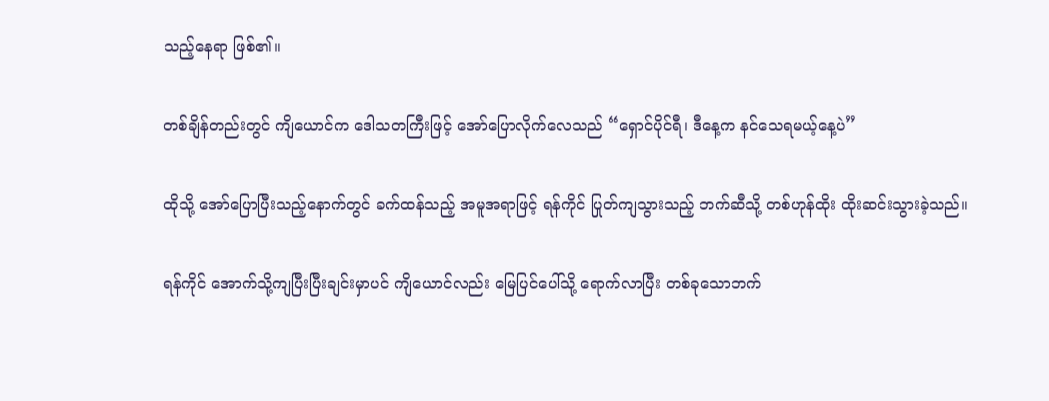သည့်နေရာ ဖြစ်၏။

တစ်ချိန်တည်းတွင် ကျိယောင်က ဒေါသတကြီးဖြင့် အော်ပြောလိုက်လေသည် “ရှောင်ပိုင်ရီ၊ ဒီနေ့က နင်သေရမယ့်နေ့ပဲ”

ထိုသို့ အော်ပြောပြီးသည့်နောက်တွင် ခက်ထန်သည့် အမူအရာဖြင့် ရန်ကိုင် ပြုတ်ကျသွားသည့် ဘက်ဆီသို့ တစ်ဟုန်ထိုး ထိုးဆင်းသွားခဲ့သည်။

ရန်ကိုင် အောက်သို့ကျပြီးပြီးချင်းမှာပင် ကျိယောင်လည်း မြေပြင်ပေါ်သို့ ရောက်လာပြီး တစ်ခုသောဘက်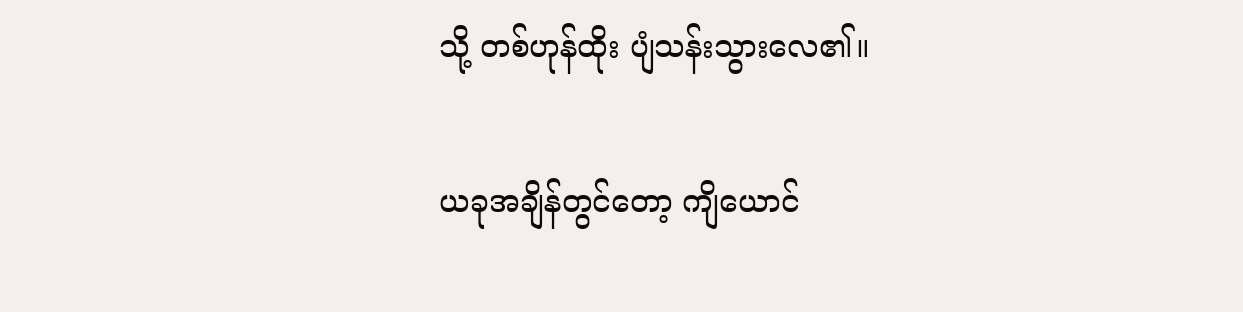သို့ တစ်ဟုန်ထိုး ပျံသန်းသွားလေ၏။

ယခုအချိန်တွင်တော့ ကျိယောင်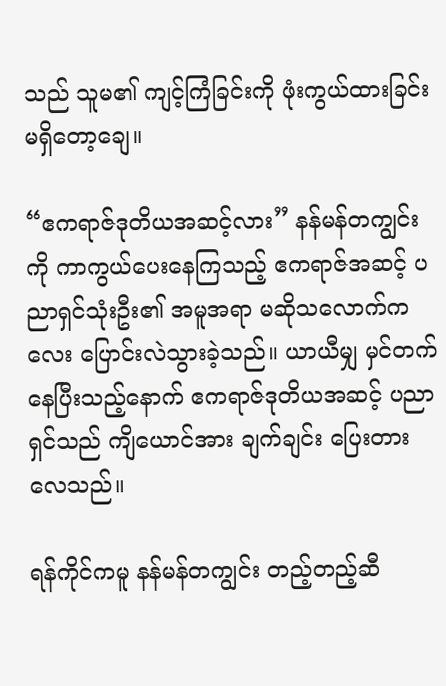သည် သူမ၏ ကျင့်ကြံခြင်းကို ဖုံးကွယ်ထားခြင်း မရှိတော့ချေ။

“ဧကရာဇ်ဒုတိယအဆင့်လား” နန်မန်တကျွင်းကို ကာကွယ်ပေးနေကြသည့် ဧကရာဇ်အဆင့် ပညာရှင်သုံးဦး၏ အမူအရာ မဆိုသလောက်ကလေး ပြောင်းလဲသွားခဲ့သည်။ ယာယီမျှ မှင်တက်နေပြီးသည့်နောက် ဧကရာဇ်ဒုတိယအဆင့် ပညာရှင်သည် ကျိယောင်အား ချက်ချင်း ပြေးတားလေသည်။

ရန်ကိုင်ကမူ နန်မန်တကျွင်း တည့်တည့်ဆီ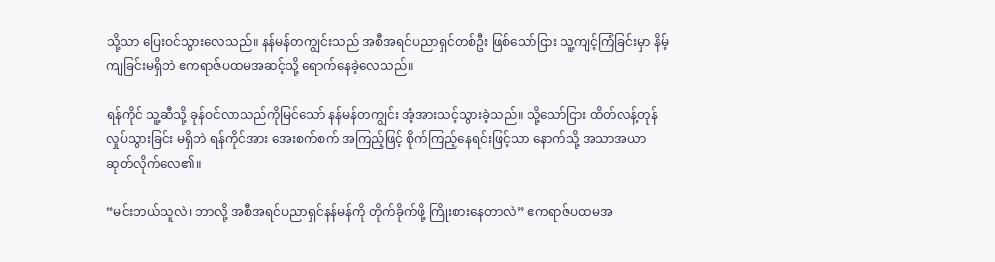သို့သာ ပြေးဝင်သွားလေသည်။ နန်မန်တကျွင်းသည် အစီအရင်ပညာရှင်တစ်ဦး ဖြစ်သော်ငြား သူ့ကျင့်ကြံခြင်းမှာ နိမ့်ကျခြင်းမရှိဘဲ ဧကရာဇ်ပထမအဆင့်သို့ ရောက်နေခဲ့လေသည်။

ရန်ကိုင် သူ့ဆီသို့ ခုန်ဝင်လာသည်ကိုမြင်သော် နန်မန်တကျွင်း အံ့အားသင့်သွားခဲ့သည်။ သို့သော်ငြား ထိတ်လန့်တုန်လှုပ်သွားခြင်း မရှိဘဲ ရန်ကိုင်အား အေးစက်စက် အကြည့်ဖြင့် စိုက်ကြည့်နေရင်းဖြင့်သာ ‌နောက်သို့ အသာအယာ ဆုတ်လိုက်လေ၏။

“မင်းဘယ်သူလဲ၊ ဘာလို့ အစီအရင်ပညာရှင်နန်မန်ကို တိုက်ခိုက်ဖို့ ကြိုးစားနေတာလဲ” ဧကရာဇ်ပထမအ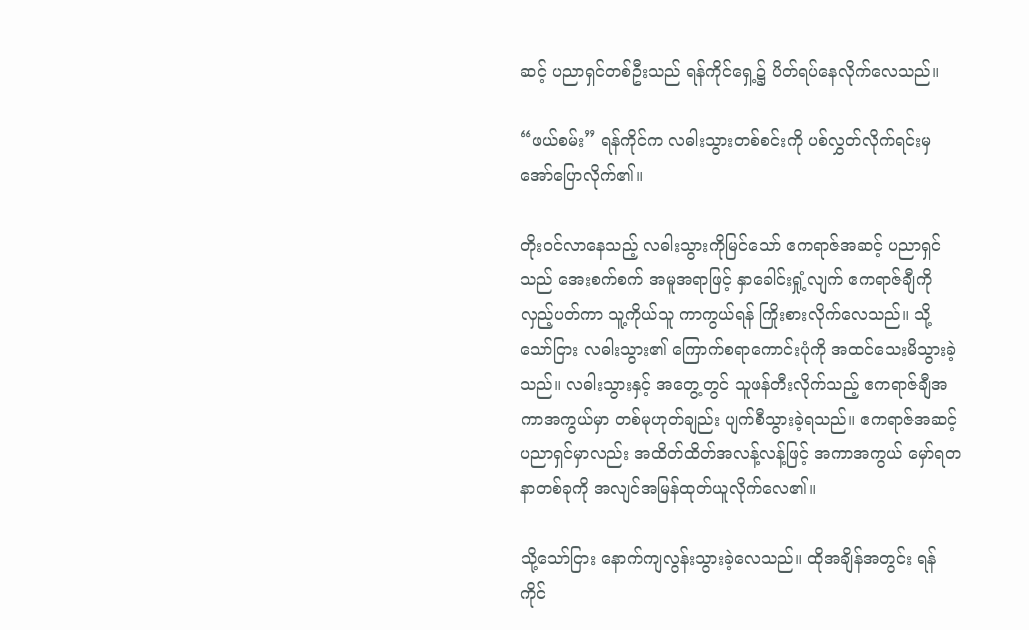ဆင့် ပညာရှင်တစ်ဦးသည် ရန်ကိုင်ရှေ့၌ ပိတ်ရပ်နေလိုက်လေသည်။

“ဖယ်စမ်း” ရန်ကိုင်က လဓါးသွားတစ်စင်းကို ပစ်လွှတ်လိုက်ရင်းမှ အော်ပြောလိုက်၏။

တိုးဝင်လာနေသည့် လဓါးသွားကိုမြင်သော် ဧကရာဇ်အဆင့် ပညာရှင်သည် အေးစက်စက် အမူအရာဖြင့် နှာခေါင်းရှုံ့လျက် ဧကရာဇ်ချီကို လှည့်ပတ်ကာ သူ့ကိုယ်သူ ကာကွယ်ရန် ကြိုးစားလိုက်လေသည်။ သို့သော်ငြား လဓါးသွား၏ ကြောက်စရာကောင်းပုံကို အထင်သေးမိသွားခဲ့သည်။ လဓါးသွားနှင့် အတွေ့တွင် သူဖန်တီးလိုက်သည့် ဧကရာဇ်ချီအကာအကွယ်မှာ တစ်မုဟုတ်ချည်း ပျက်စီသွားခဲ့ရသည်။ ဧကရာဇ်အဆင့် ပညာရှင်မှာလည်း အထိတ်ထိတ်အလန့်လန့်ဖြင့် အကာအကွယ် မှော်ရတနာတစ်ခုကို အလျင်အမြန်ထုတ်ယူလိုက်လေ၏။

သို့သော်ငြား နောက်ကျလွန်းသွားခဲ့လေသည်။ ထိုအချိန်အတွင်း ရန်ကိုင်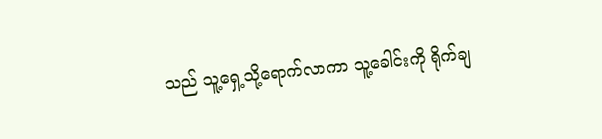သည် သူ့ရှေ့သို့ရောက်လာကာ သူ့ခေါင်းကို ရိုက်ချ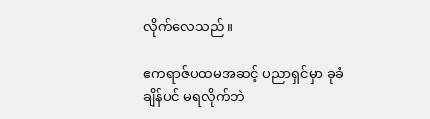လိုက်လေသည်။

ဧကရာဇ်ပထမအဆင့် ပညာရှင်မှာ ခုခံချိန်ပင် မရလိုက်ဘဲ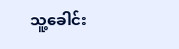သူ့ခေါင်း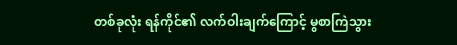တစ်ခုလုံး ရန်ကိုင်၏ လက်ဝါးချက်ကြောင့် မွစာကြဲသွား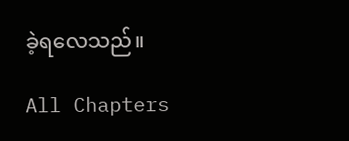ခဲ့ရလေသည်။

All Chapters